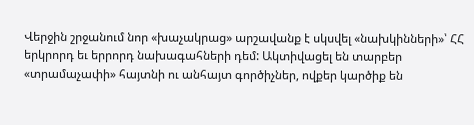Վերջին շրջանում նոր «խաչակրաց» արշավանք է սկսվել «նախկինների»՝ ՀՀ երկրորդ եւ երրորդ նախագահների դեմ: Ակտիվացել են տարբեր «տրամաչափի» հայտնի ու անհայտ գործիչներ, ովքեր կարծիք են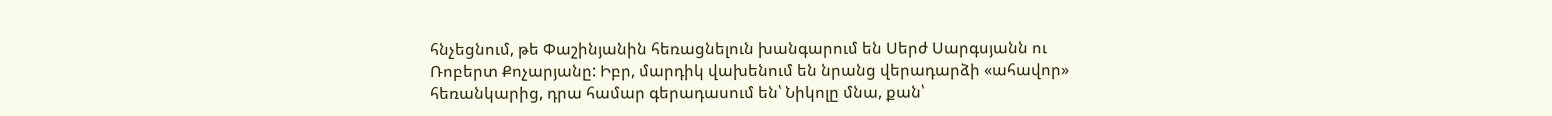հնչեցնում, թե Փաշինյանին հեռացնելուն խանգարում են Սերժ Սարգսյանն ու Ռոբերտ Քոչարյանը: Իբր, մարդիկ վախենում են նրանց վերադարձի «ահավոր» հեռանկարից, դրա համար գերադասում են՝ Նիկոլը մնա, քան՝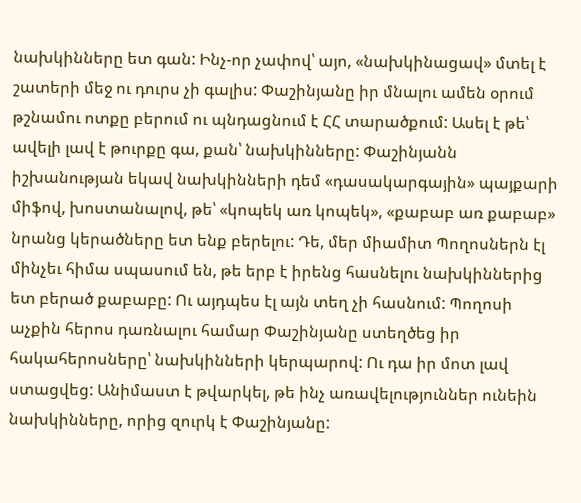նախկինները ետ գան: Ինչ-որ չափով՝ այո, «նախկինացավ» մտել է շատերի մեջ ու դուրս չի գալիս: Փաշինյանը իր մնալու ամեն օրում թշնամու ոտքը բերում ու պնդացնում է ՀՀ տարածքում: Ասել է թե՝ ավելի լավ է թուրքը գա, քան՝ նախկինները: Փաշինյանն իշխանության եկավ նախկինների դեմ «դասակարգային» պայքարի միֆով, խոստանալով, թե՝ «կոպեկ առ կոպեկ», «քաբաբ առ քաբաբ» նրանց կերածները ետ ենք բերելու: Դե, մեր միամիտ Պողոսներն էլ մինչեւ հիմա սպասում են, թե երբ է իրենց հասնելու նախկիններից ետ բերած քաբաբը: Ու այդպես էլ այն տեղ չի հասնում: Պողոսի աչքին հերոս դառնալու համար Փաշինյանը ստեղծեց իր հակահերոսները՝ նախկինների կերպարով: Ու դա իր մոտ լավ ստացվեց: Անիմաստ է թվարկել, թե ինչ առավելություններ ունեին նախկինները, որից զուրկ է Փաշինյանը: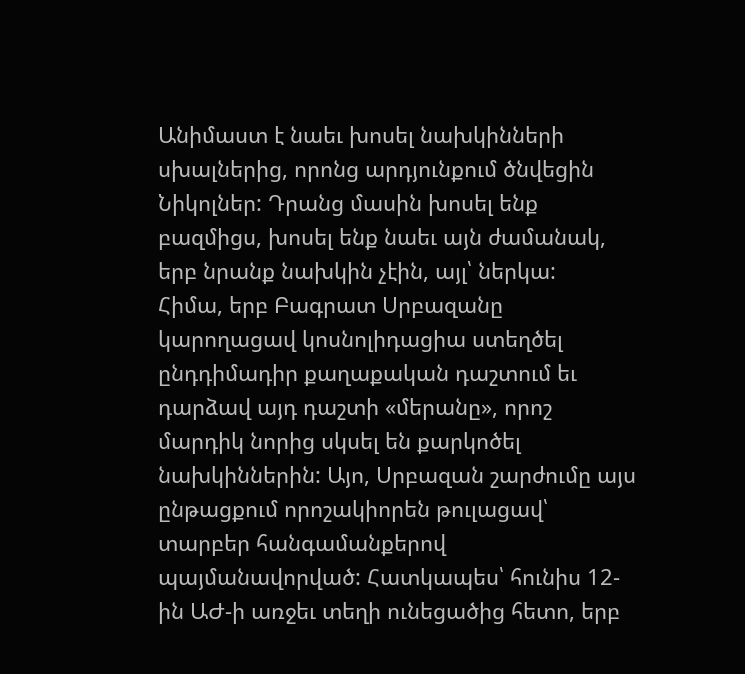Անիմաստ է նաեւ խոսել նախկինների սխալներից, որոնց արդյունքում ծնվեցին Նիկոլներ: Դրանց մասին խոսել ենք բազմիցս, խոսել ենք նաեւ այն ժամանակ, երբ նրանք նախկին չէին, այլ՝ ներկա:
Հիմա, երբ Բագրատ Սրբազանը կարողացավ կոսնոլիդացիա ստեղծել ընդդիմադիր քաղաքական դաշտում եւ դարձավ այդ դաշտի «մերանը», որոշ մարդիկ նորից սկսել են քարկոծել նախկիններին: Այո, Սրբազան շարժումը այս ընթացքում որոշակիորեն թուլացավ՝ տարբեր հանգամանքերով պայմանավորված: Հատկապես՝ հունիս 12-ին ԱԺ-ի առջեւ տեղի ունեցածից հետո, երբ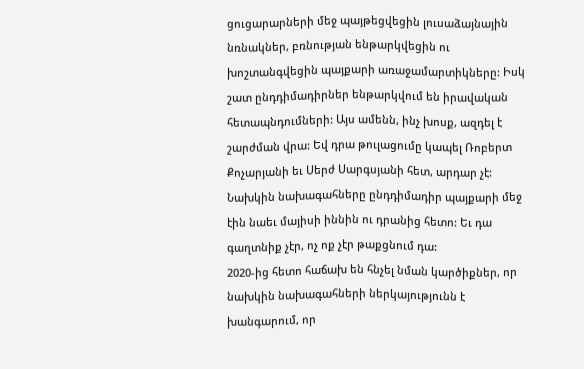ցուցարարների մեջ պայթեցվեցին լուսաձայնային նռնակներ, բռնության ենթարկվեցին ու խոշտանգվեցին պայքարի առաջամարտիկները: Իսկ շատ ընդդիմադիրներ ենթարկվում են իրավական հետապնդումների: Այս ամենն, ինչ խոսք, ազդել է շարժման վրա: Եվ դրա թուլացումը կապել Ռոբերտ Քոչարյանի եւ Սերժ Սարգսյանի հետ, արդար չէ: Նախկին նախագահները ընդդիմադիր պայքարի մեջ էին նաեւ մայիսի իննին ու դրանից հետո: Եւ դա գաղտնիք չէր, ոչ ոք չէր թաքցնում դա:
2020-ից հետո հաճախ են հնչել նման կարծիքներ, որ նախկին նախագահների ներկայությունն է խանգարում, որ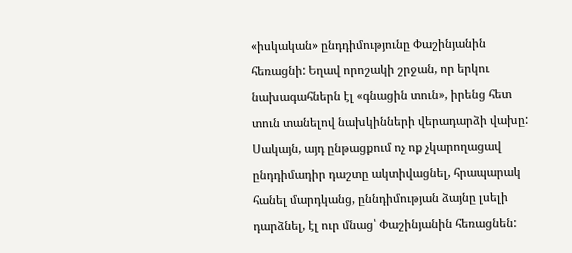«իսկական» ընդդիմությունը Փաշինյանին հեռացնի: Եղավ որոշակի շրջան, որ երկու նախագահներն էլ «գնացին տուն», իրենց հետ տուն տանելով նախկինների վերադարձի վախը: Սակայն, այդ ընթացքում ոչ ոք չկարողացավ ընդդիմադիր դաշտը ակտիվացնել, հրապարակ հանել մարդկանց, ըննդիմության ձայնը լսելի դարձնել, էլ ուր մնաց՝ Փաշինյանին հեռացնեն: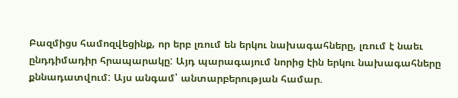Բազմիցս համոզվեցինք, որ երբ լռում են երկու նախագահները, լռում է նաեւ ընդդիմադիր հրապարակը: Այդ պարագայում նորից էին երկու նախագահները քննադատվում: Այս անգամ՝ անտարբերության համար.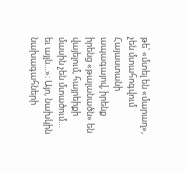թե՝ «մտել են «մարաղ», չեն մտահոգվում Հայաստանի ապագայով, իրենք իրենց «թալանածն» են վայելում, հայրեիքի մասին չեն մտածում… եւ այլն…»: Այո, նախկին նախագահների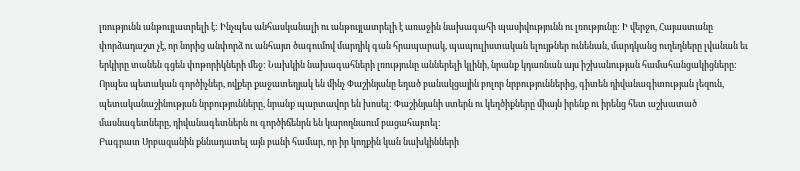լռությունն անթույլատրելի է: Ինչպես անհասկանալի ու անթույլատրելի է առաջին նախագահի պասիվությունն ու լռությունը: Ի վերջո, Հայաստանը փորձադաշտ չէ, որ նորից անփորձ ու անհայտ ծագումով մարդիկ գան հրապարակ, պապուլիստական ելույթներ ունենան, մարդկանց ուղեղները լվանան եւ երկիրը տանեն գցեն փոթորիկների մեջ: Նախկին նախագահների լռությունը աններելի կլինի, նրանք կդառնան այս իշխանության համահանցակիցները: Որպես պետական գործիչներ, ովքեր քաջատեղյակ են մինչ Փաշինյանը եղած բանակցային բոլոր նրբություններից, գիտեն դիվանագիտության լեզուն, պետականաշինության նրբությունները, նրանք պարտավոր են խոսել: Փաշինյանի ստերն ու կեղծիքները միայն իրենք ու իրենց հետ աշխատած մասնագետները, դիվանագետներն ու գործիճենրն են կարողնաում բացահայտել:
Բագրատ Սրբազանին քննադատել այն բանի համար, որ իր կողքին կան նախկինների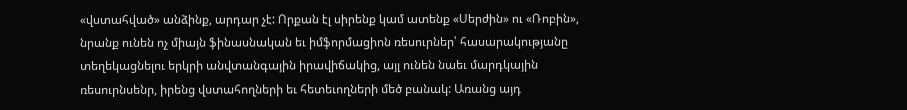«վստահված» անձինք, արդար չէ: Որքան էլ սիրենք կամ ատենք «Սերժին» ու «Ռոբին», նրանք ունեն ոչ միայն ֆինասնական եւ իմֆորմացիոն ռեսուրներ՝ հասարակությանը տեղեկացնելու երկրի անվտանգային իրավիճակից, այլ ունեն նաեւ մարդկային ռեսուրնսենր, իրենց վստահողների եւ հետեւողների մեծ բանակ: Առանց այդ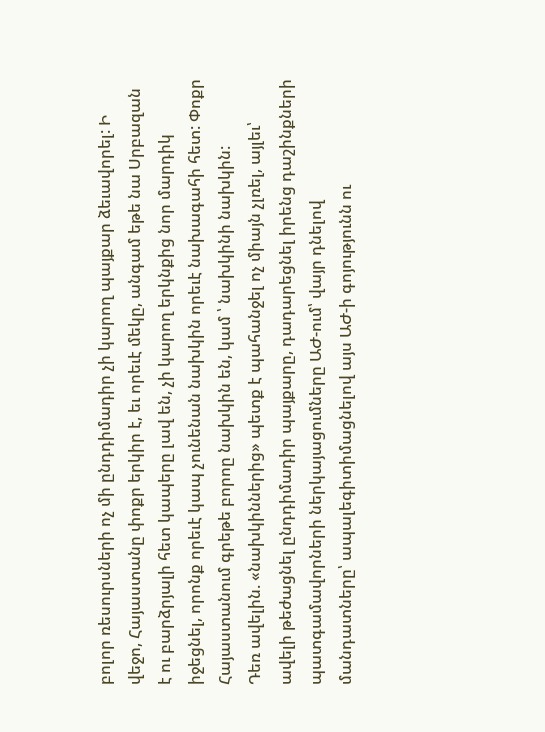բոլոր ռեսուրսների ոչ մի ընդդիմադիր չի կարող պայքար ձեւավորել: Ի վեջո, Հայաստանը փոքր երկիր է, եւ որեւէ մեկը, անգամ եթե նա Սրբազան է ու բարձրյալի հետ կապերը լավ են, չի կարող երկնքից նոր մարդիկ իջեցնել, որոնք որեւէ կապ չունենան նախկին որեւէ նախագահի հետ: Փոքր Հայաստանում գրեթե բորոը նախկին են, կամ ՝ նախկինի նախկին:
Դեռ ավելին. «նախկիններից» պետք է պահանջել ոչ միայն չլռել, այլեւ՝ ավելի թեժացնել ընդդիմադիր պայքարը, դադարեցնել իրենց դաշինքների պատգամավորների ներկայացումները ԱԺ-ում՝ վայր դնելով մանդատները՝ ապալեգիտիմացնելով այս ԱԺ-ի գոյությունն ու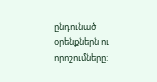ընդունած օրենքներն ու որոշումները: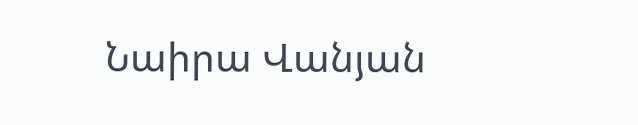Նաիրա Վանյան